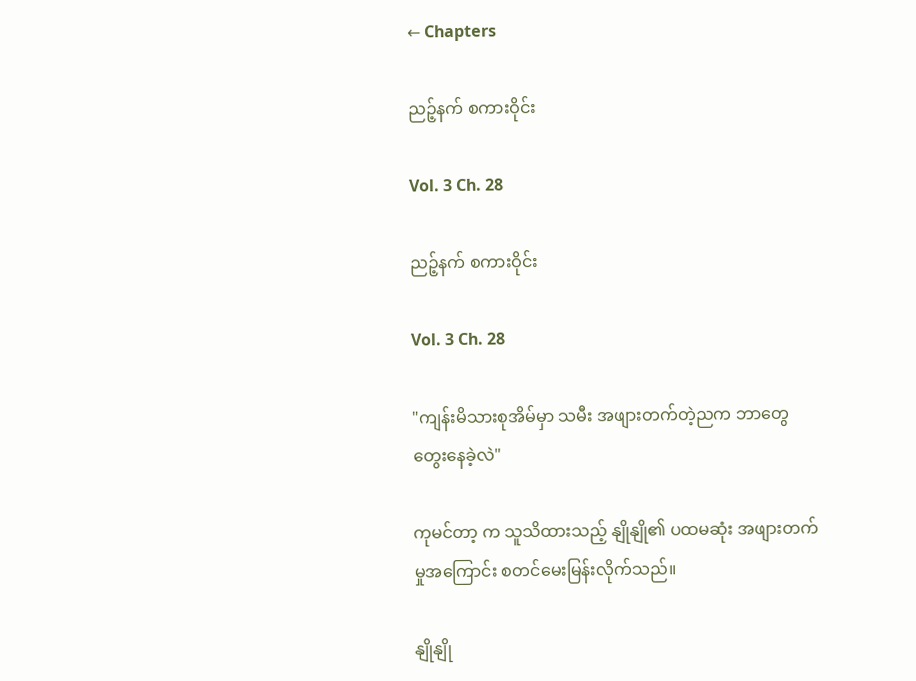← Chapters

ညဉ့်နက် စကားဝိုင်း

Vol. 3 Ch. 28

ညဉ့်နက် စကားဝိုင်း

Vol. 3 Ch. 28

"ကျန်းမိသားစုအိမ်မှာ သမီး အဖျားတက်တဲ့ညက ဘာတွေ တွေးနေခဲ့လဲ"

ကုမင်တာ့ က သူသိထားသည့် နျိုနျို၏ ပထမဆုံး အဖျားတက်မှုအကြောင်း စတင်မေးမြန်းလိုက်သည်။

နျိုနျို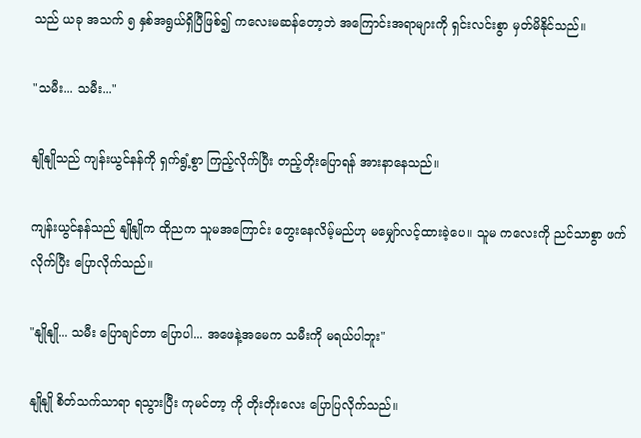သည် ယခု အသက် ၅ နှစ်အရွယ်ရှိပြီဖြစ်၍ ကလေးမဆန်တော့ဘဲ အကြောင်းအရာများကို ရှင်းလင်းစွာ မှတ်မိနိုင်သည်။

"သမီး... သမီး..."

နျိုနျိုသည် ကျန်းယွင်နန်ကို ရှက်ရွံ့စွာ ကြည့်လိုက်ပြီး တည့်တိုးပြောရန် အားနာနေသည်။

ကျန်းယွင်နန်သည် နျိုနျိုက ထိုညက သူမအကြောင်း တွေးနေလိမ့်မည်ဟု မမျှော်လင့်ထားခဲ့ပေ။ သူမ ကလေးကို ညင်သာစွာ ဖက်လိုက်ပြီး ပြောလိုက်သည်။

"နျိုနျို... သမီး ပြောချင်တာ ပြောပါ... အဖေနဲ့အမေက သမီးကို မရယ်ပါဘူး"

နျိုနျို စိတ်သက်သာရာ ရသွားပြီး ကုမင်တာ့ ကို တိုးတိုးလေး ပြောပြလိုက်သည်။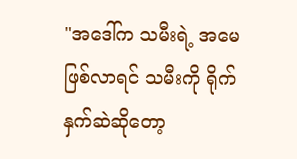"အဒေါ်က သမီးရဲ့ အမေ ဖြစ်လာရင် သမီးကို ရိုက်နှက်ဆဲဆိုတော့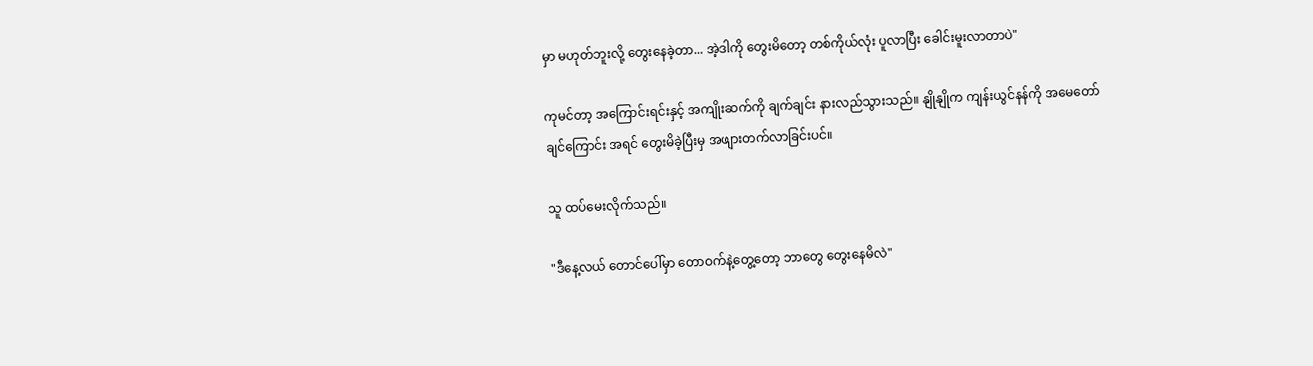မှာ မဟုတ်ဘူးလို့ တွေးနေခဲ့တာ... အဲ့ဒါကို တွေးမိတော့ တစ်ကိုယ်လုံး ပူလာပြီး ခေါင်းမူးလာတာပဲ"

ကုမင်တာ့ အကြောင်းရင်းနှင့် အကျိုးဆက်ကို ချက်ချင်း နားလည်သွားသည်။ နျိုနျိုက ကျန်းယွင်နန်ကို အမေတော်ချင်ကြောင်း အရင် တွေးမိခဲ့ပြီးမှ အဖျားတက်လာခြင်းပင်။

သူ ထပ်မေးလိုက်သည်။

"ဒီနေ့လယ် တောင်ပေါ်မှာ တောဝက်နဲ့တွေ့တော့ ဘာတွေ တွေးနေမိလဲ"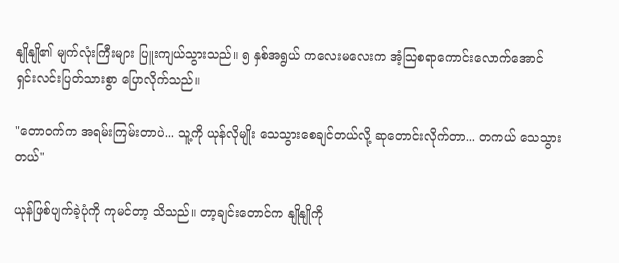နျိုနျို၏ မျက်လုံးကြီးများ ပြူးကျယ်သွားသည်။ ၅ နှစ်အရွယ် ကလေးမလေးက အံ့သြစရာကောင်းလောက်အောင် ရှင်းလင်းပြတ်သားစွာ ပြောလိုက်သည်။

"တောဝက်က အရမ်းကြမ်းတာပဲ... သူ့ကို ယုန်လိုမျိုး သေသွားစေချင်တယ်လို့ ဆုတောင်းလိုက်တာ... တကယ် သေသွားတယ်"

ယုန်ဖြစ်ပျက်ခဲ့ပုံကို ကုမင်တာ့ သိသည်။ တာ့ချင်းတောင်က နျိုနျိုကို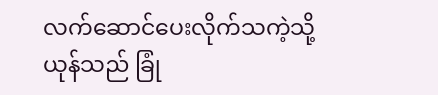လက်ဆောင်ပေးလိုက်သကဲ့သို့ ယုန်သည် ခြုံ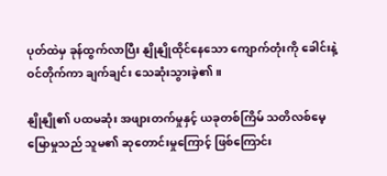ပုတ်ထဲမှ ခုန်ထွက်လာပြီး နျိုနျိုထိုင်နေသော ကျောက်တုံးကို ခေါင်းနဲ့ဝင်တိုက်ကာ ချက်ချင်း သေဆုံးသွားခဲ့၏။

နျိုနျို၏ ပထမဆုံး အဖျားတက်မှုနှင့် ယခုတစ်ကြိမ် သတိလစ်မေ့မြောမှုသည် သူမ၏ ဆုတောင်းမှုကြောင့် ဖြစ်ကြောင်း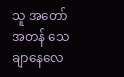သူ အတော်အတန် သေချာနေလေ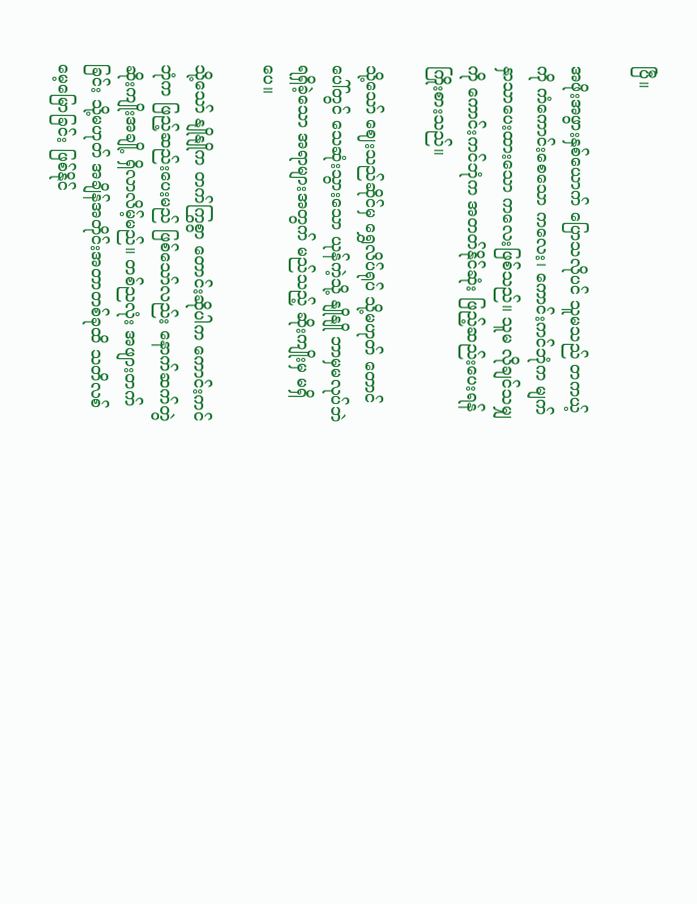ပြီ။

အဖိုးအဖွားနှစ်ယောက် ပြောသလိုပင် သူမသည် တကယ့်ကို ကံကောင်းစေသော ကလေး၊ ကောင်းကင်ဘုံက မျက်နှာသာပေးထားသော ကလေးဖြစ်သည်။ သူမ လိုချင်သမျှကို ကောင်းကင်ဘုံက အတတ်နိုင်ဆုံး ဖြည့်ဆည်းပေးရန် ကြိုးစားသည်။

သို့သော် ဈေးသည်ဆိုင်မှ ရွှေလိပ်ရုပ် သို့မဟုတ် တောင်ပေါ်တွင် သေဆုံးသွားသော ယုန်ကဲ့သို့ နျိုနျို ဘာမှမလုပ်ဘဲ ရရှိခဲ့သော အရာများအတွက် မည်သည့် ဆိုးကျိုးမှ မရှိပေ။

သို့သော် နျိုနျိုက တက်ကြွစွာ တောင်းဆိုပါက ကောင်းကင်ဘုံက ဖြည့်ဆည်းပေးမည် ဖြစ်သော်လည်း နောက်ဆက်တွဲ ဆိုးကျိုးအချို့ ရှိလာလိမ့်မည်။ တစ်ညလုံး အဖျားတက်ခြင်း သို့မဟုတ် အချိန်အတိုင်းအတာတစ်ခုထိ သတိလစ်မေ့မြောခြင်း ဖြစ်နိုင်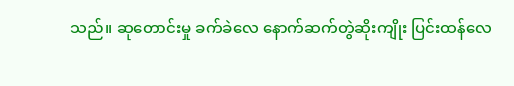သည်။ ဆုတောင်းမှု ခက်ခဲလေ နောက်ဆက်တွဲဆိုးကျိုး ပြင်းထန်လေ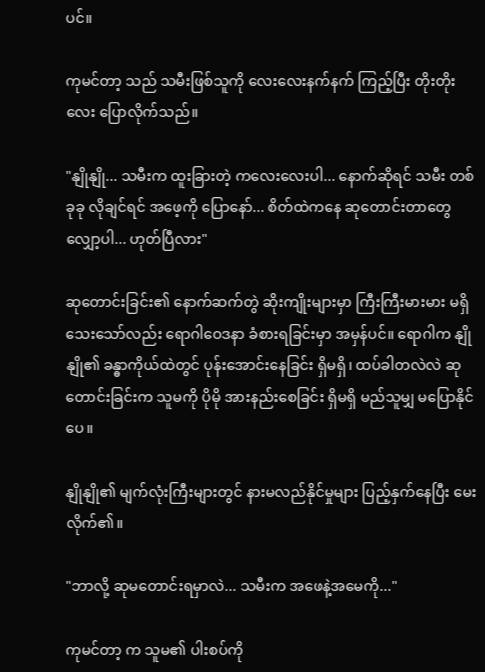ပင်။

ကုမင်တာ့ သည် သမီးဖြစ်သူကို လေးလေးနက်နက် ကြည့်ပြီး တိုးတိုးလေး ပြောလိုက်သည်။

"နျိုနျို... သမီးက ထူးခြားတဲ့ ကလေးလေးပါ... နောက်ဆိုရင် သမီး တစ်ခုခု လိုချင်ရင် အဖေ့ကို ပြောနော်... စိတ်ထဲကနေ ဆုတောင်းတာတွေ လျှော့ပါ... ဟုတ်ပြီလား"

ဆုတောင်းခြင်း၏ နောက်ဆက်တွဲ ဆိုးကျိုးများမှာ ကြီးကြီးမားမား မရှိသေးသော်လည်း ရောဂါဝေဒနာ ခံစားရခြင်းမှာ အမှန်ပင်။ ရောဂါက နျိုနျို၏ ခန္ဓာကိုယ်ထဲတွင် ပုန်းအောင်းနေခြင်း ရှိမရှိ၊ ထပ်ခါတလဲလဲ ဆုတောင်းခြင်းက သူမကို ပိုမို အားနည်းစေခြင်း ရှိမရှိ မည်သူမျှ မပြောနိုင်ပေ။

နျိုနျို၏ မျက်လုံးကြီးများတွင် နားမလည်နိုင်မှုများ ပြည့်နှက်နေပြီး မေးလိုက်၏။

"ဘာလို့ ဆုမတောင်းရမှာလဲ... သမီးက အဖေနဲ့အမေကို..."

ကုမင်တာ့ က သူမ၏ ပါးစပ်ကို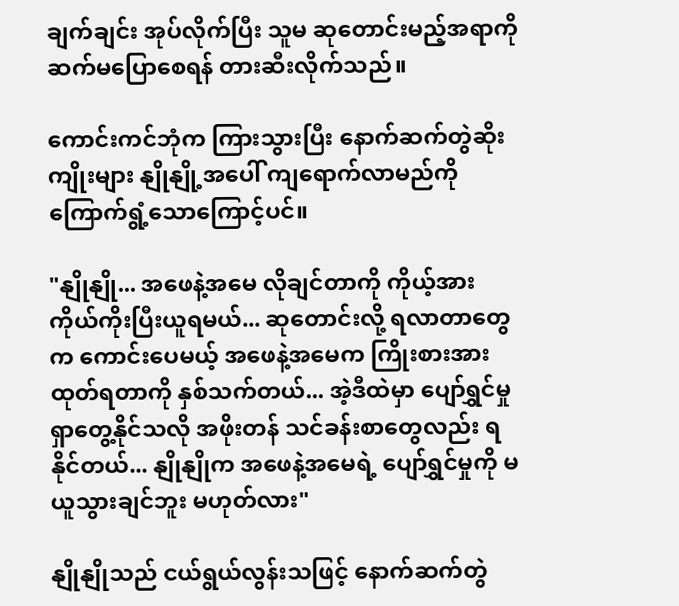ချက်ချင်း အုပ်လိုက်ပြီး သူမ ဆုတောင်းမည့်အရာကို ဆက်မပြောစေရန် တားဆီးလိုက်သည်။

ကောင်းကင်ဘုံက ကြားသွားပြီး နောက်ဆက်တွဲဆိုးကျိုးများ နျိုနျို့အပေါ် ကျရောက်လာမည်ကို ကြောက်ရွံ့သောကြောင့်ပင်။

"နျိုနျို... အဖေနဲ့အမေ လိုချင်တာကို ကိုယ့်အားကိုယ်ကိုးပြီးယူရမယ်... ဆုတောင်းလို့ ရလာတာတွေက ကောင်းပေမယ့် အဖေနဲ့အမေက ကြိုးစားအားထုတ်ရတာကို နှစ်သက်တယ်... အဲ့ဒီထဲမှာ ပျော်ရွှင်မှု ရှာတွေ့နိုင်သလို အဖိုးတန် သင်ခန်းစာတွေလည်း ရနိုင်တယ်... နျိုနျိုက အဖေနဲ့အမေရဲ့ ပျော်ရွှင်မှုကို မယူသွားချင်ဘူး မဟုတ်လား"

နျိုနျိုသည် ငယ်ရွယ်လွန်းသဖြင့် နောက်ဆက်တွဲ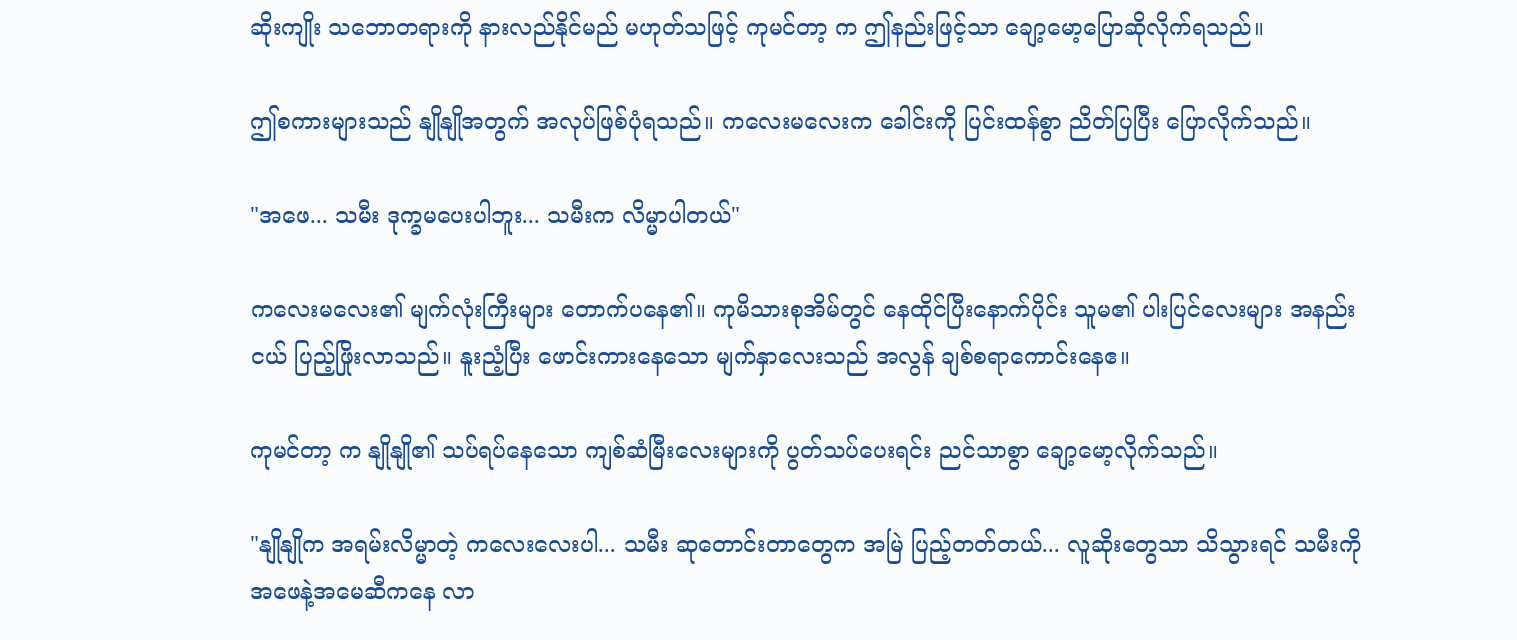ဆိုးကျိုး သဘောတရားကို နားလည်နိုင်မည် မဟုတ်သဖြင့် ကုမင်တာ့ က ဤနည်းဖြင့်သာ ချော့မော့ပြောဆိုလိုက်ရသည်။

ဤစကားများသည် နျိုနျိုအတွက် အလုပ်ဖြစ်ပုံရသည်။ ကလေးမလေးက ခေါင်းကို ပြင်းထန်စွာ ညိတ်ပြပြီး ပြောလိုက်သည်။

"အဖေ... သမီး ဒုက္ခမပေးပါဘူး... သမီးက လိမ္မာပါတယ်"

ကလေးမလေး၏ မျက်လုံးကြီးများ တောက်ပနေ၏။ ကုမိသားစုအိမ်တွင် နေထိုင်ပြီးနောက်ပိုင်း သူမ၏ ပါးပြင်လေးများ အနည်းငယ် ပြည့်ဖြိုးလာသည်။ နူးညံ့ပြီး ဖောင်းကားနေသော မျက်နှာလေးသည် အလွန် ချစ်စရာကောင်းနေဧ။

ကုမင်တာ့ က နျိုနျို၏ သပ်ရပ်နေသော ကျစ်ဆံမြီးလေးများကို ပွတ်သပ်ပေးရင်း ညင်သာစွာ ချော့မော့လိုက်သည်။

"နျိုနျိုက အရမ်းလိမ္မာတဲ့ ကလေးလေးပါ... သမီး ဆုတောင်းတာတွေက အမြဲ ပြည့်တတ်တယ်... လူဆိုးတွေသာ သိသွားရင် သမီးကို အဖေနဲ့အမေဆီကနေ လာ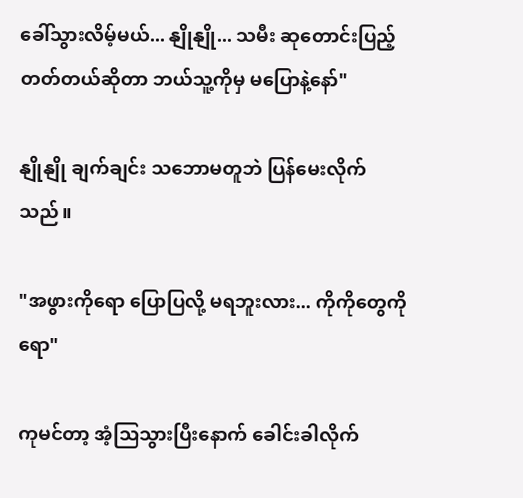ခေါ်သွားလိမ့်မယ်... နျိုနျို... သမီး ဆုတောင်းပြည့်တတ်တယ်ဆိုတာ ဘယ်သူ့ကိုမှ မပြောနဲ့နော်"

နျိုနျို ချက်ချင်း သဘောမတူဘဲ ပြန်မေးလိုက်သည်။

"အဖွားကိုရော ပြောပြလို့ မရဘူးလား... ကိုကိုတွေကိုရော"

ကုမင်တာ့ အံ့သြသွားပြီးနောက် ခေါင်းခါလိုက်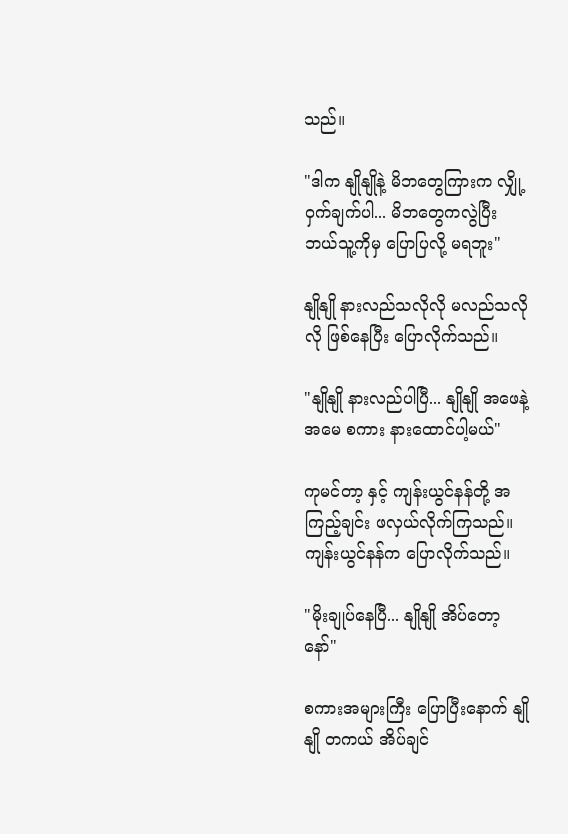သည်။

"ဒါက နျိုနျိုနဲ့ မိဘတွေကြားက လျှို့ဝှက်ချက်ပါ... မိဘတွေကလွဲပြီး ဘယ်သူ့ကိုမှ ပြောပြလို့ မရဘူး"

နျိုနျို နားလည်သလိုလို မလည်သလိုလို ဖြစ်နေပြီး ပြောလိုက်သည်။

"နျိုနျို နားလည်ပါပြီ... နျိုနျို အဖေနဲ့အမေ စကား နားထောင်ပါ့မယ်"

ကုမင်တာ့ နှင့် ကျန်းယွင်နန်တို့ အကြည့်ချင်း ဖလှယ်လိုက်ကြသည်။ ကျန်းယွင်နန်က ပြောလိုက်သည်။

"မိုးချုပ်နေပြီ... နျိုနျို အိပ်တော့နော်"

စကားအများကြီး ပြောပြီးနောက် နျိုနျို တကယ် အိပ်ချင်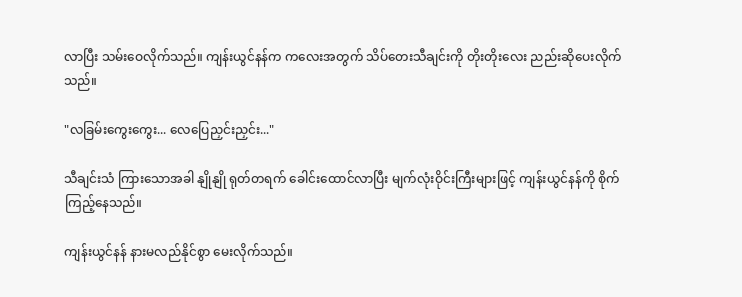လာပြီး သမ်းဝေလိုက်သည်။ ကျန်းယွင်နန်က ကလေးအတွက် သိပ်တေးသီချင်းကို တိုးတိုးလေး ညည်းဆိုပေးလိုက်သည်။

"လခြမ်းကွေးကွေး... လေပြေညှင်းညှင်း..."

သီချင်းသံ ကြားသောအခါ နျိုနျို ရုတ်တရက် ခေါင်းထောင်လာပြီး မျက်လုံးဝိုင်းကြီးများဖြင့် ကျန်းယွင်နန်ကို စိုက်ကြည့်နေသည်။

ကျန်းယွင်နန် နားမလည်နိုင်စွာ မေးလိုက်သည်။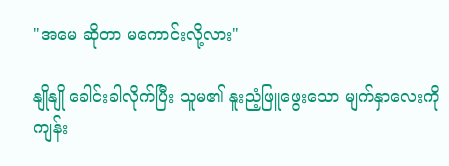"အမေ ဆိုတာ မကောင်းလို့လား"

နျိုနျို ခေါင်းခါလိုက်ပြီး သူမ၏ နူးညံ့ဖြူဖွေးသော မျက်နှာလေးကို ကျန်း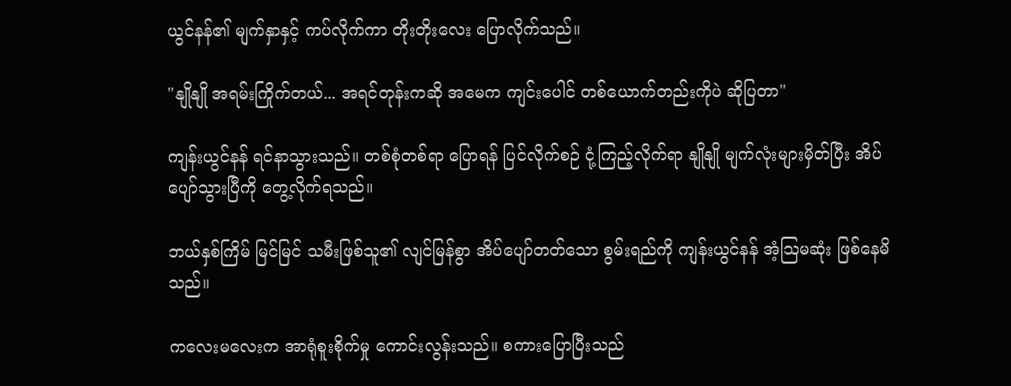ယွင်နန်၏ မျက်နှာနှင့် ကပ်လိုက်ကာ တိုးတိုးလေး ပြောလိုက်သည်။

"နျိုနျို အရမ်းကြိုက်တယ်... အရင်တုန်းကဆို အမေက ကျင်းပေါင် တစ်ယောက်တည်းကိုပဲ ဆိုပြတာ"

ကျန်းယွင်နန် ရင်နာသွားသည်။ တစ်စုံတစ်ရာ ပြောရန် ပြင်လိုက်စဉ် ငုံ့ကြည့်လိုက်ရာ နျိုနျို မျက်လုံးများမှိတ်ပြီး အိပ်ပျော်သွားပြီကို တွေ့လိုက်ရသည်။

ဘယ်နှစ်ကြိမ် မြင်မြင် သမီးဖြစ်သူ၏ လျင်မြန်စွာ အိပ်ပျော်တတ်သော စွမ်းရည်ကို ကျန်းယွင်နန် အံ့သြမဆုံး ဖြစ်နေမိသည်။

ကလေးမလေးက အာရုံစူးစိုက်မှု ကောင်းလွန်းသည်။ စကားပြောပြီးသည်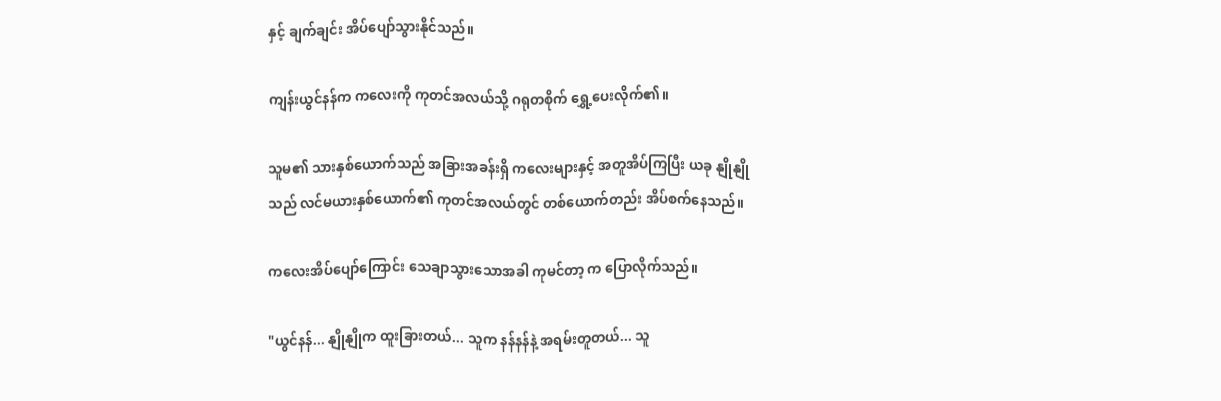နှင့် ချက်ချင်း အိပ်ပျော်သွားနိုင်သည်။

ကျန်းယွင်နန်က ကလေးကို ကုတင်အလယ်သို့ ဂရုတစိုက် ရွှေ့ပေးလိုက်၏။

သူမ၏ သားနှစ်ယောက်သည် အခြားအခန်းရှိ ကလေးများနှင့် အတူအိပ်ကြပြီး ယခု နျိုနျိုသည် လင်မယားနှစ်ယောက်၏ ကုတင်အလယ်တွင် တစ်ယောက်တည်း အိပ်စက်နေသည်။

ကလေးအိပ်ပျော်ကြောင်း သေချာသွားသောအခါ ကုမင်တာ့ က ပြောလိုက်သည်။

"ယွင်နန်... နျိုနျိုက ထူးခြားတယ်... သူက နန်နန်နဲ့ အရမ်းတူတယ်... သူ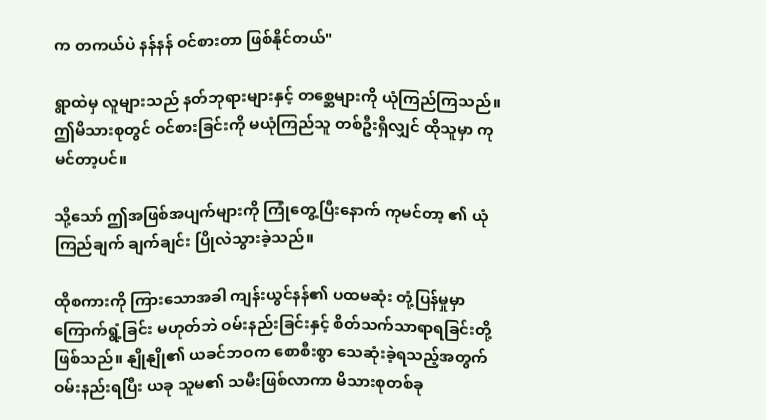က တကယ်ပဲ နန်နန် ဝင်စားတာ ဖြစ်နိုင်တယ်"

ရွာထဲမှ လူများသည် နတ်ဘုရားများနှင့် တစ္ဆေများကို ယုံကြည်ကြသည်။ ဤမိသားစုတွင် ဝင်စားခြင်းကို မယုံကြည်သူ တစ်ဦးရှိလျှင် ထိုသူမှာ ကုမင်တာ့ပင်။

သို့သော် ဤအဖြစ်အပျက်များကို ကြုံတွေ့ပြီးနောက် ကုမင်တာ့ ၏ ယုံကြည်ချက် ချက်ချင်း ပြိုလဲသွားခဲ့သည်။

ထိုစကားကို ကြားသောအခါ ကျန်းယွင်နန်၏ ပထမဆုံး တုံ့ပြန်မှုမှာ ကြောက်ရွံ့ခြင်း မဟုတ်ဘဲ ဝမ်းနည်းခြင်းနှင့် စိတ်သက်သာရာရခြင်းတို့ ဖြစ်သည်။ နျိုနျို၏ ယခင်ဘဝက စောစီးစွာ သေဆုံးခဲ့ရသည့်အတွက် ဝမ်းနည်းရပြီး ယခု သူမ၏ သမီးဖြစ်လာကာ မိသားစုတစ်ခု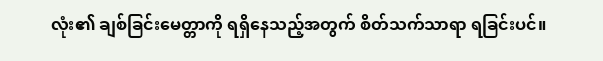လုံး၏ ချစ်ခြင်းမေတ္တာကို ရရှိနေသည့်အတွက် စိတ်သက်သာရာ ရခြင်းပင်။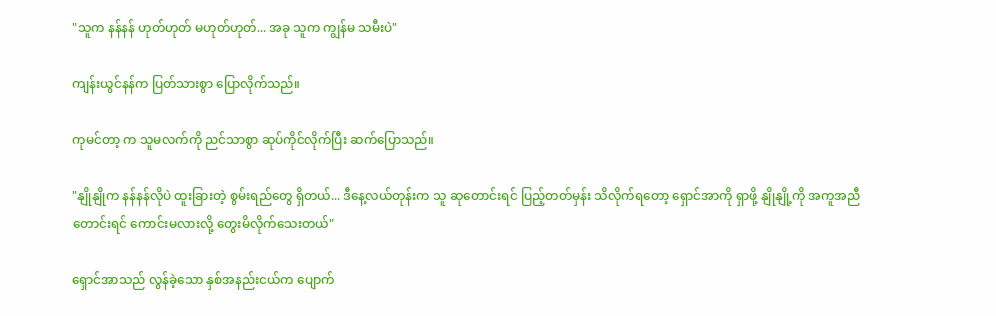"သူက နန်နန် ဟုတ်ဟုတ် မဟုတ်ဟုတ်... အခု သူက ကျွန်မ သမီးပဲ"

ကျန်းယွင်နန်က ပြတ်သားစွာ ပြောလိုက်သည်။

ကုမင်တာ့ က သူမလက်ကို ညင်သာစွာ ဆုပ်ကိုင်လိုက်ပြီး ဆက်ပြောသည်။

"နျိုနျိုက နန်နန်လိုပဲ ထူးခြားတဲ့ စွမ်းရည်တွေ ရှိတယ်... ဒီနေ့လယ်တုန်းက သူ ဆုတောင်းရင် ပြည့်တတ်မှန်း သိလိုက်ရတော့ ရှောင်အာကို ရှာဖို့ နျိုနျို့ကို အကူအညီတောင်းရင် ကောင်းမလားလို့ တွေးမိလိုက်သေးတယ်"

ရှောင်အာသည် လွန်ခဲ့သော နှစ်အနည်းငယ်က ပျောက်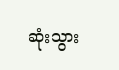ဆုံးသွား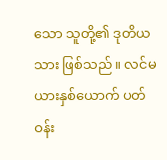သော သူတို့၏ ဒုတိယသား ဖြစ်သည်။ လင်မယားနှစ်ယောက် ပတ်ဝန်း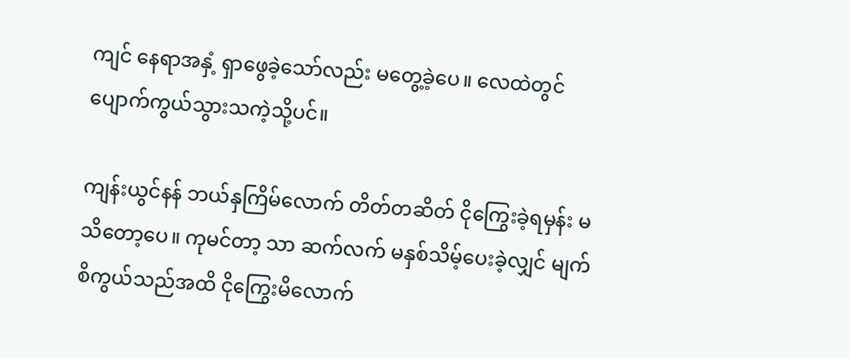ကျင် နေရာအနှံ့ ရှာဖွေခဲ့သော်လည်း မတွေ့ခဲ့ပေ။ လေထဲတွင် ပျောက်ကွယ်သွားသကဲ့သို့ပင်။

ကျန်းယွင်နန် ဘယ်နှကြိမ်လောက် တိတ်တဆိတ် ငိုကြွေးခဲ့ရမှန်း မသိတော့ပေ။ ကုမင်တာ့ သာ ဆက်လက် မနှစ်သိမ့်ပေးခဲ့လျှင် မျက်စိကွယ်သည်အထိ ငိုကြွေးမိလောက်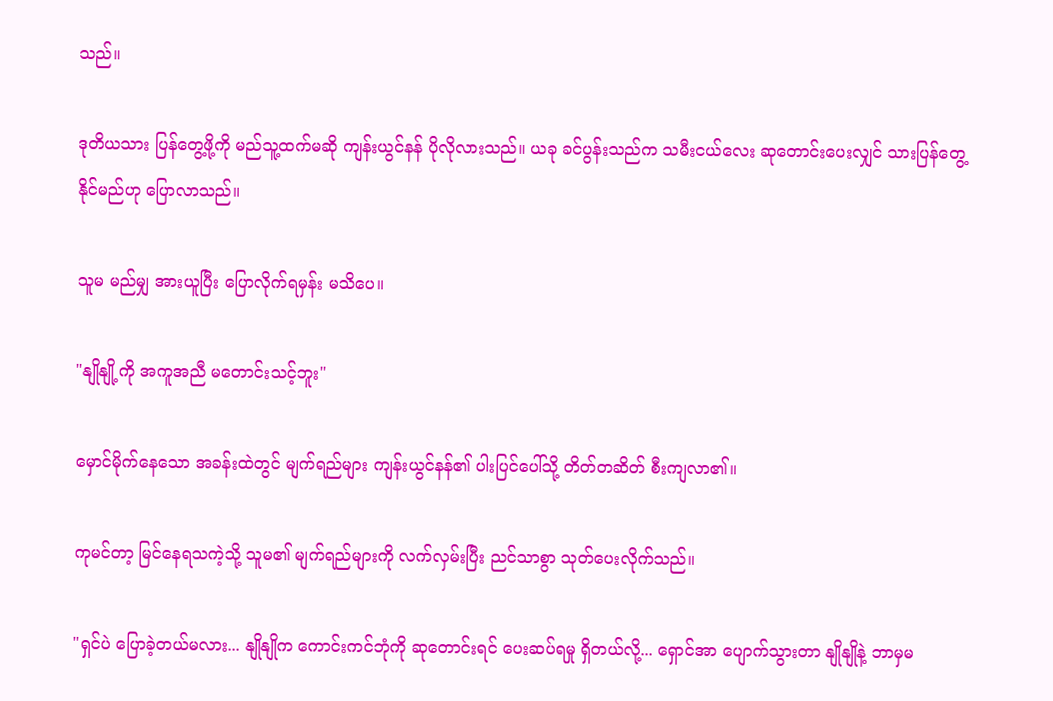သည်။

ဒုတိယသား ပြန်တွေ့ဖို့ကို မည်သူ့ထက်မဆို ကျန်းယွင်နန် ပိုလိုလားသည်။ ယခု ခင်ပွန်းသည်က သမီးငယ်လေး ဆုတောင်းပေးလျှင် သားပြန်တွေ့နိုင်မည်ဟု ပြောလာသည်။

သူမ မည်မျှ အားယူပြီး ပြောလိုက်ရမှန်း မသိပေ။

"နျိုနျို့ကို အကူအညီ မတောင်းသင့်ဘူး"

မှောင်မိုက်နေသော အခန်းထဲတွင် မျက်ရည်များ ကျန်းယွင်နန်၏ ပါးပြင်ပေါ်သို့ တိတ်တဆိတ် စီးကျလာ၏။

ကုမင်တာ့ မြင်နေရသကဲ့သို့ သူမ၏ မျက်ရည်များကို လက်လှမ်းပြီး ညင်သာစွာ သုတ်ပေးလိုက်သည်။

"ရှင်ပဲ ပြောခဲ့တယ်မလား... နျိုနျိုက ကောင်းကင်ဘုံကို ဆုတောင်းရင် ပေးဆပ်ရမှု ရှိတယ်လို့... ရှောင်အာ ပျောက်သွားတာ နျိုနျိုနဲ့ ဘာမှမ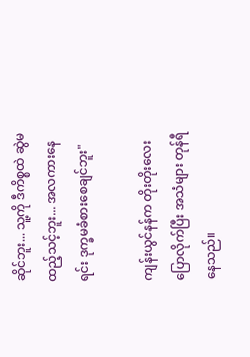ဆိုင်ဘူး... သူ့ကို ဒီကိစ္စထဲ ဆွဲမထည့်သင့်ဘူး... အလကားနေရင်း ဒုက္ခမခံစားစေချင်ဘူး"

ကျန်းယွင်နန်က တိုးတိုးလေး ပြောလိုက်ပြီး အသံများ တုန်ရီနေသည်။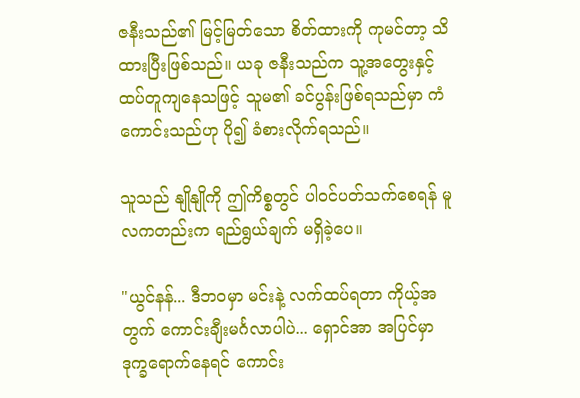ဇနီးသည်၏ မြင့်မြတ်သော စိတ်ထားကို ကုမင်တာ့ သိထားပြီးဖြစ်သည်။ ယခု ဇနီးသည်က သူ့အတွေးနှင့် ထပ်တူကျနေသဖြင့် သူမ၏ ခင်ပွန်းဖြစ်ရသည်မှာ ကံကောင်းသည်ဟု ပို၍ ခံစားလိုက်ရသည်။

သူသည် နျိုနျိုကို ဤကိစ္စတွင် ပါဝင်ပတ်သက်စေရန် မူလကတည်းက ရည်ရွယ်ချက် မရှိခဲ့ပေ။

"ယွင်နန်... ဒီဘဝမှာ မင်းနဲ့ လက်ထပ်ရတာ ကိုယ့်အတွက် ကောင်းချီးမင်္ဂလာပါပဲ... ရှောင်အာ အပြင်မှာ ဒုက္ခရောက်နေရင် ကောင်း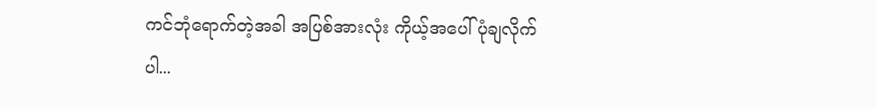ကင်ဘုံရောက်တဲ့အခါ အပြစ်အားလုံး ကိုယ့်အပေါ် ပုံချလိုက်ပါ...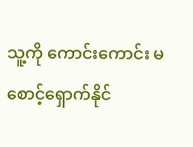သူ့ကို ကောင်းကောင်း မစောင့်ရှောက်နိုင်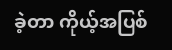ခဲ့တာ ကိုယ့်အပြစ်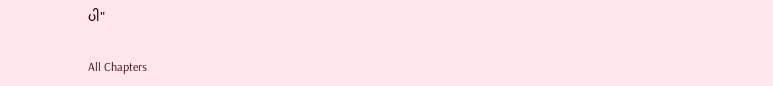ပါ"

All Chapters